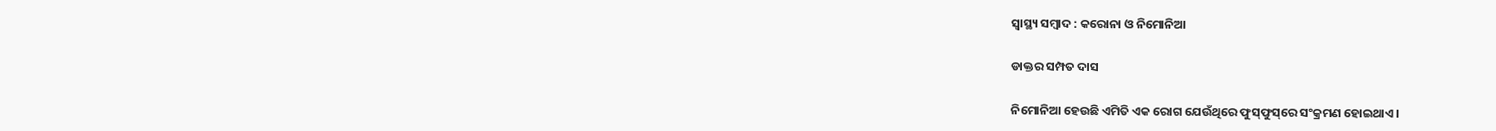ସ୍ୱାସ୍ଥ୍ୟ ସମ୍ବାଦ : କରୋନା ଓ ନିମୋନିଆ

ଡାକ୍ତର ସମ୍ପତ ଦାସ

ନିମୋନିଆ ହେଉଛି ଏମିତି ଏକ ରୋଗ ଯେଉଁଥିରେ ଫୁସ୍‌ଫୁସ୍‌ରେ ସଂକ୍ରମଣ ହୋଇଥାଏ।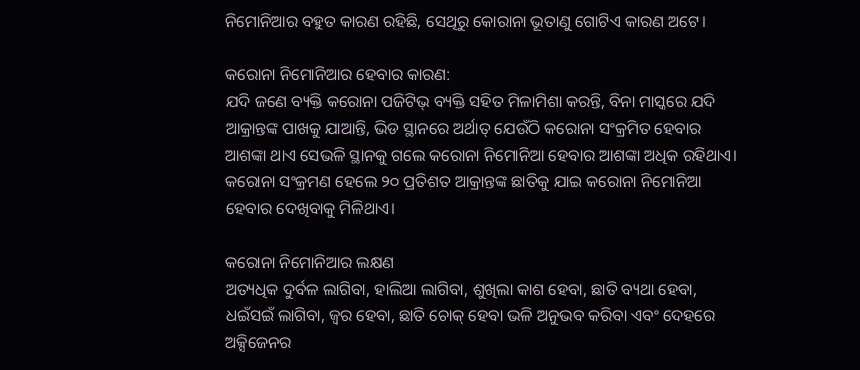ନିମୋନିଆର ବହୁତ କାରଣ ରହିଛି, ସେଥିରୁ କୋରାନା ଭୂତାଣୁ ଗୋଟିଏ କାରଣ ଅଟେ।

କରୋନା ନିମୋନିଆର ହେବାର କାରଣ:
ଯଦି ଜଣେ ବ୍ୟକ୍ତି କରୋନା ପଜିଟିଭ୍‌ ବ୍ୟକ୍ତି ସହିତ ମିଳାମିଶା କରନ୍ତି, ବିନା ମାସ୍କରେ ଯଦି ଆକ୍ରାନ୍ତଙ୍କ ପାଖକୁ ଯାଆନ୍ତି, ଭିଡ ସ୍ଥାନରେ ଅର୍ଥାତ୍‌ ଯେଉଁଠି କରୋନା ସଂକ୍ରମିତ ହେବାର ଆଶଙ୍କା ଥାଏ ସେଭଳି ସ୍ଥାନକୁ ଗଲେ କରୋନା ନିମୋନିଆ ହେବାର ଆଶଙ୍କା ଅଧିକ ରହିଥାଏ। କରୋନା ସଂକ୍ରମଣ ହେଲେ ୨୦ ପ୍ରତିଶତ ‌ଆକ୍ରାନ୍ତଙ୍କ ଛାତିକୁ ଯାଇ କରୋନା ନିମୋନିଆ ହେବାର ଦେଖିବାକୁ ମିଳିଥାଏ।

କରୋନା ନିମୋନିଆର ଲକ୍ଷଣ
ଅତ୍ୟଧିକ ଦୁର୍ବଳ ଲାଗିବା, ହାଲିଆ ଲାଗିବା, ଶୁଖିଲା କାଶ ହେବା, ଛାତି ବ୍ୟଥା ହେବା, ଧଇଁସଇଁ ଲାଗିବା, ଜ୍ବର ହେବା, ଛାତି ଚୋକ୍‌ ହେବା ଭଳି ଅନୁଭବ କରିବା ଏବଂ ଦେହରେ ଅକ୍ସିଜେନର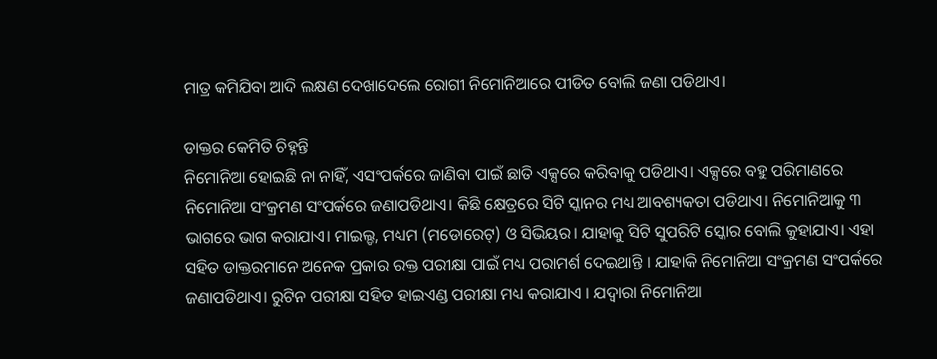ମାତ୍ର କମିଯିବା ଆଦି ଲକ୍ଷଣ ଦେଖାଦେଲେ ରୋଗୀ ନିମୋନିଆରେ ପୀଡିତ ବୋଲି ଜଣା ପଡିଥାଏ।

ଡାକ୍ତର କେମିତି ଚିହ୍ନନ୍ତି
ନିମୋନିଆ ହୋଇଛି ନା ନାହିଁ, ଏସଂପର୍କରେ ଜାଣିବା ପାଇଁ ଛାତି ଏକ୍ସରେ କରିବାକୁ ପଡିଥାଏ। ଏକ୍ସରେ ବହୁ ପରିମାଣରେ ନିମୋନିଆ ସଂକ୍ରମଣ ସଂପର୍କରେ ଜଣାପଡିଥାଏ। କିଛି କ୍ଷେତ୍ରରେ ସିଟି ସ୍କାନର ମଧ୍ୟ ଆବଶ୍ୟକତା ପଡିଥାଏ। ନିମୋନିଆକୁ ୩ ଭାଗରେ ଭାଗ କରାଯାଏ। ମାଇଲ୍ଡ, ମଧ୍ୟମ (ମଡୋରେଟ୍‌) ଓ ସିଭିୟର। ଯାହାକୁ ସିଟି ସୁପରିଟି ସ୍କୋର ବୋଲି କୁହାଯାଏ। ଏହା ସହିତ ଡାକ୍ତରମାନେ ଅନେକ ପ୍ରକାର ରକ୍ତ ପରୀକ୍ଷା ପାଇଁ ମଧ୍ୟ ପରାମର୍ଶ ଦେଇଥାନ୍ତି । ଯାହାକି ନିମୋନିଆ ସଂକ୍ରମଣ ସଂପର୍କରେ ଜଣାପଡିଥାଏ। ରୁଟିନ ପରୀକ୍ଷା ସହିତ ହାଇଏଣ୍ଡ ପରୀକ୍ଷା ମଧ୍ୟ କରାଯାଏ । ଯଦ୍ବାରା ନିମୋନିଆ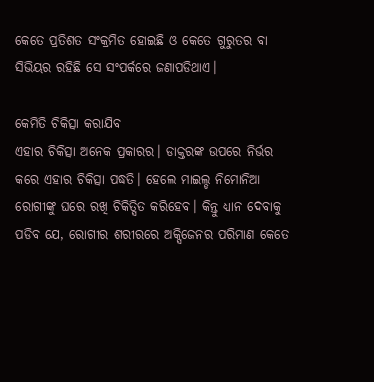କେତେ ପ୍ରତିଶତ ସଂକ୍ରମିତ ହୋଇଛି ଓ କେତେ ଗୁରୁତର ବା ସିଭିୟର ରହିଛି ସେ ସଂପର୍କରେ ଜଣାପଡିଥାଏ।

କେମିତି ଚିକିତ୍ସା କରାଯିବ
ଏହାର ଚିକିତ୍ସା ଅନେକ ପ୍ରକାରର। ଡାକ୍ତରଙ୍କ ଉପରେ ନିର୍ଭର କରେ ଏହାର ଚିକିତ୍ସା ପଦ୍ଧତି। ହେଲେ ମାଇଲ୍ଡ ନିମୋନିଆ ରୋଗୀଙ୍କୁ ଘରେ ରଖି ଚିକିତ୍ସିତ କରିହେବ। କିନ୍ତୁ ଧ୍ୟାନ ଦେବାକୁ ପଡିବ ଯେ, ରୋଗୀର ଶରୀରରେ ଅକ୍ସିଜେନର ପରିମାଣ କେତେ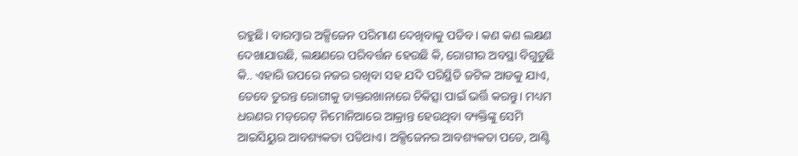ରହୁଛି। ବାରମ୍ବାର ଅକ୍ସିଜେନ ପରିମାଣ ଦେଖିବାକୁ ପଡିବ। କଣ କଣ ଲକ୍ଷଣ ଦେଖାଯାଉଛି, ଲକ୍ଷଣରେ ପରିବର୍ତ୍ତନ ହେଉଛି କି, ରୋଗୀର ଅବସ୍ଥା ବିଗୁଡୁଛି କି.. ଏହାରି ଉପରେ ନଜର ରଖିବା ସହ ଯଦି ପରିସ୍ଥିତି ଜଟିଳ ଆଡକୁ ଯାଏ, ତେବେ ତୁରନ୍ତ ରୋଗୀକୁ ଡାକ୍ତରଖାନାରେ ଚିକିତ୍ସା ପାଇଁ ଭର୍ତ୍ତି କରନ୍ତୁ। ମଧ୍ୟମ ଧରଣର ମଡ୍‌ରେଟ୍‌ ନିମୋନିଆରେ ଆକ୍ରାନ୍ତ ହେଉଥିବା ବ୍ୟକ୍ତିଙ୍କୁ ସେମି ଆଇସିୟୁର ଆବଶ୍ୟକତା ପଡିଥାଏ। ଅକ୍ସିଜେନର ଆବଶ୍ୟକତା ପଡେ, ଆଣ୍ଟି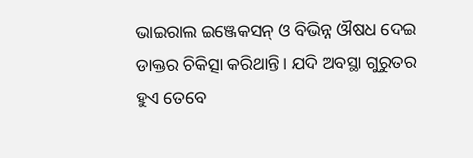ଭାଇରାଲ ଇଞ୍ଜେକସନ୍‌ ଓ ବିଭିନ୍ନ ଔଷଧ ଦେଇ ଡାକ୍ତର ଚିକିତ୍ସା କରିଥାନ୍ତି। ଯଦି ଅବସ୍ଥା ଗୁରୁତର ହୁଏ ‌ତେବେ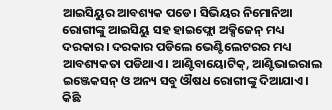ଆଇସିୟୁର ଆବଶ୍ୟକ ପଡେ। ସିଭିୟର ନିମୋନିଆ ରୋଗୀଙ୍କୁ ଆଇସିୟୁ ସହ ହାଇଫ୍ଲୋ ଅକ୍ସିଜେନ୍‌ ମଧ୍ୟ ଦରକାର। ଦରକାର ପଡିଲେ ଭେଣ୍ଟିଲେଟରର ମଧ୍ୟ ଆବଶ୍ୟକତା ପଡିଥାଏ। ଆଣ୍ଟିବାୟୋଟିକ୍‌, ଆଣ୍ଟିଭାଇରାଲ ଇଞ୍ଜେକସନ୍‌ ଓ ଅନ୍ୟ ସବୁ ଔଷଧ ରୋଗୀଙ୍କୁ ଦିଆଯାଏ। କିଛି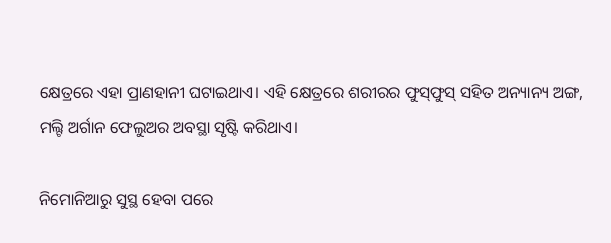କ୍ଷେତ୍ରରେ ଏହା ପ୍ରାଣହାନୀ ଘଟାଇଥାଏ। ଏହି କ୍ଷେତ୍ରରେ ଶରୀରର ଫୁସ୍‌ଫୁସ୍‌ ସହିତ ଅନ୍ୟାନ୍ୟ ଅଙ୍ଗ, ମଲ୍ଟି ଅର୍ଗାନ ଫେଲୁଅର ଅବସ୍ଥା ସୃଷ୍ଟି କରିଥାଏ।

ନିମୋନିଆରୁ ସୁସ୍ଥ ହେବା ପରେ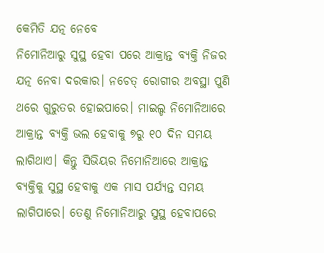କେମିତି ଯତ୍ନ ନେବେ
ନିମୋନିଆରୁ ସୁସ୍ଥ ହେବା ପରେ ଆ‌କ୍ରାନ୍ତ ବ୍ୟକ୍ତି ନିଜର ଯତ୍ନ ନେବା ଦରକାର। ନଚେତ୍‌ ରୋଗୀର ଅବସ୍ଥା ପୁଣି ଥରେ ଗୁରୁତର ହୋଇପାରେ। ମାଇଲ୍ଡ ନିମୋନିଆରେ ଆକ୍ରାନ୍ତ ବ୍ୟକ୍ତି ଭଲ ହେବାକୁ ୭ରୁ ୧୦ ଦିନ ସମୟ ଲାଗିଥାଏ। କିନ୍ତୁ ସିଭିୟର ନିମୋନିଆରେ ଆକ୍ରାନ୍ତ ବ୍ୟକ୍ତିକୁ ସୁସ୍ଥ ହେବାକୁ ଏକ ମାସ ପର୍ଯ୍ୟନ୍ତ ସମୟ ଲାଗିପାରେ। ତେଣୁ ନିମୋନିଆରୁ ସୁସ୍ଥ ହେବାପରେ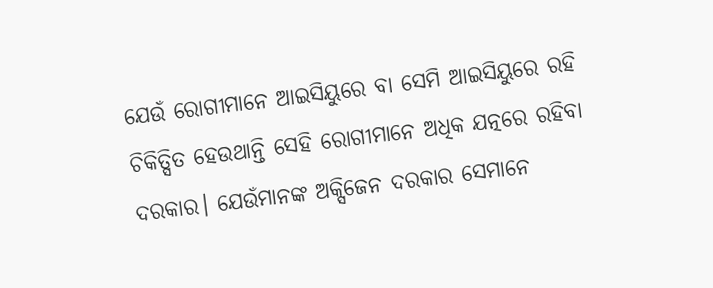ଯେଉଁ ରୋଗୀମାନେ ଆଇସିୟୁରେ ବା ସେମି ଆଇସିୟୁରେ ରହି ଚିକିତ୍ସିତ ହେଉଥାନ୍ତି ସେହି ରୋଗୀମାନେ ଅଧିକ ଯତ୍ନରେ ରହିବା ଦରକାର। ଯେଉଁମାନଙ୍କ ଅକ୍ସିଜେନ ଦରକାର ସେମାନେ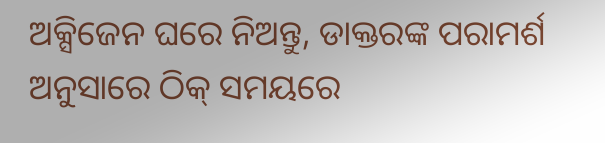ଅକ୍ସିଜେନ ଘରେ ନିଅନ୍ତୁ, ଡାକ୍ତରଙ୍କ ପରାମର୍ଶ ଅନୁସାରେ ଠିକ୍‌ ସମୟରେ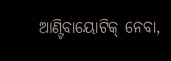ଆଣ୍ଟିବାୟୋଟିକ୍‌ ନେବା,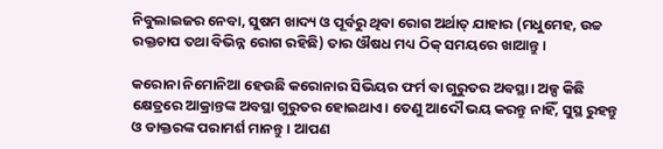ନିବୁଲାଇଜର ନେବା, ସୁଷମ ଖାଦ୍ୟ ଓ ପୂର୍ବରୁ ଥିବା ରୋଗ ଅର୍ଥାତ୍‌ ଯାହାର (ମଧୁମେହ, ଉଚ୍ଚ ରକ୍ତଚାପ ତଥା ବିଭିନ୍ନ ରୋଗ ରହିଛି) ତାର ଔଷଧ ମଧ୍ୟ ଠିକ୍‌ ସମୟରେ ଖାଆନ୍ତୁ।

କରୋନା ନିମୋନିଆ ହେଉଛି କରୋନାର ସିଭିୟର ଫର୍ମ ବା ଗୁରୁତର ଅବସ୍ଥା। ଅଳ୍ପ କିଛି କ୍ଷେତ୍ରରେ ଆକ୍ରାନ୍ତଙ୍କ ଅବସ୍ଥା ଗୁରୁତର ହୋଇଥାଏ। ତେଣୁ ଆଦୌ ଭୟ କରନ୍ତୁ ନାହିଁ, ସୁସ୍ଥ ରୁହନ୍ତୁ ଓ ଡାକ୍ତରଙ୍କ ପରାମର୍ଶ ମାନନ୍ତୁ। ଆପଣ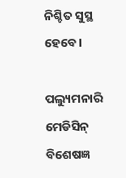ନିଶ୍ଚିତ ସୁସ୍ଥ ହେବେ।

ପଲ୍ୟୁମନାରି ମେଡିସିନ୍ ବି‌ଶେଷଜ୍ଞ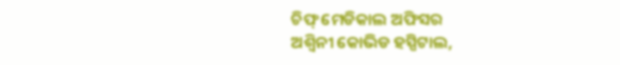ଚିଫ୍‌ ମେଡିକାଲ ଅଫିସର
ଅଶ୍ୱିନୀ କୋଭିଡ ହସ୍ପିଟାଲ,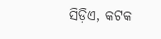ସିଡ଼ିଏ, କଟକ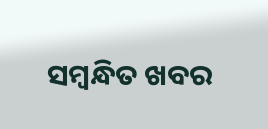ସମ୍ବନ୍ଧିତ ଖବର